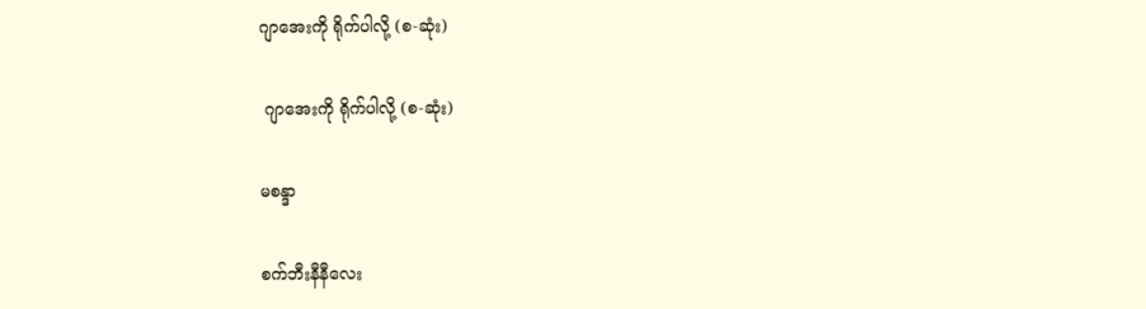ဂျာအေးကို ရိုက်ပါလို့ (စ-ဆုံး)

 ဂျာအေးကို ရိုက်ပါလို့ (စ-ဆုံး)

မစန္ဒာ

စက်ဘီးနီနီလေး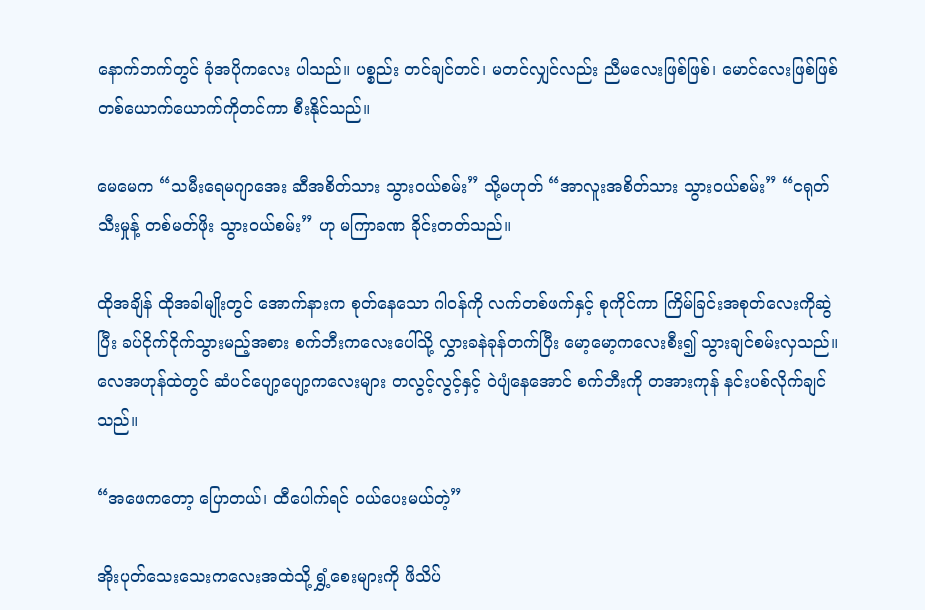နောက်ဘက်တွင် ခုံအပိုကလေး ပါသည်။ ပစ္စည်း တင်ချင်တင်၊ မတင်လျှင်လည်း ညီမလေးဖြစ်ဖြစ်၊ မောင်လေးဖြစ်ဖြစ် တစ်ယောက်ယောက်ကိုတင်ကာ စီးနိုင်သည်။

မေမေက “သမီးရေမဂျာအေး ဆီအစိတ်သား သွားဝယ်စမ်း” သို့မဟုတ် “အာလူးအစိတ်သား သွားဝယ်စမ်း” “ငရုတ်သီးမှုန့် တစ်မတ်ဖိုး သွားဝယ်စမ်း” ဟု မကြာခဏ ခိုင်းတတ်သည်။

ထိုအချိန် ထိုအခါမျိုးတွင် အောက်နားက စုတ်နေသော ဂါဝန်ကို လက်တစ်ဖက်နှင့် စုကိုင်ကာ ကြိမ်ခြင်းအစုတ်လေးကိုဆွဲပြီး ခပ်ငိုက်ငိုက်သွားမည့်အစား စက်ဘီးကလေးပေါ်သို့ လွှားခနဲခုန်တက်ပြီး မော့မော့ကလေးစီး၍ သွားချင်စမ်းလှသည်။ လေအဟုန်ထဲတွင် ဆံပင်ပျော့ပျော့ကလေးများ တလွင့်လွင့်နှင့် ဝဲပျံနေအောင် စက်ဘီးကို တအားကုန် နင်းပစ်လိုက်ချင်သည်။

“အဖေကတော့ ပြောတယ်၊ ထီပေါက်ရင် ဝယ်ပေးမယ်တဲ့”

အိုးပုတ်သေးသေးကလေးအထဲသို့ ရွှံ့စေးများကို ဖိသိပ်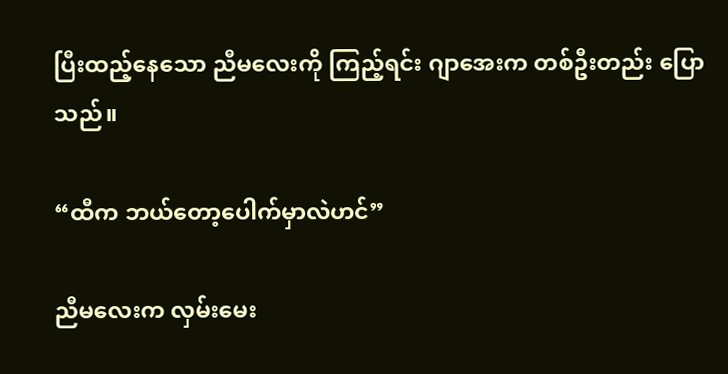ပြီးထည့်နေသော ညီမလေးကို ကြည့်ရင်း ဂျာအေးက တစ်ဦးတည်း ပြောသည်။

“ထီက ဘယ်တော့ပေါက်မှာလဲဟင်”

ညီမလေးက လှမ်းမေး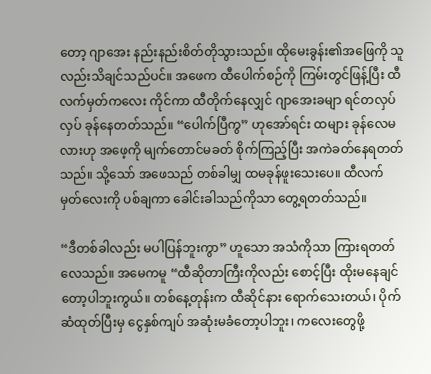တော့ ဂျာအေး နည်းနည်းစိတ်တိုသွားသည်။ ထိုမေးခွန်း၏အဖြေကို သူလည်းသိချင်သည်ပင်။ အဖေက ထီပေါက်စဉ်ကို ကြမ်းတွင်ဖြန့်ပြီး ထီလက်မှတ်ကလေး ကိုင်ကာ ထီတိုက်နေလျှင် ဂျာအေးခမျာ ရင်တလှပ်လှပ် ခုန်နေတတ်သည်။ “ပေါက်ပြီကွ” ဟုအော်ရင်း ထများ ခုန်လေမလားဟု အဖေ့ကို မျက်တောင်မခတ် စိုက်ကြည့်ပြီး အကဲခတ်နေရတတ်သည်။ သို့သော် အဖေသည် တစ်ခါမျှ ထမခုန်ဖူးသေးပေ။ ထီလက်မှတ်လေးကို ပစ်ချကာ ခေါင်းခါသည်ကိုသာ တွေ့ရတတ်သည်။

“ဒီတစ်ခါလည်း မပါပြန်ဘူးကွာ” ဟူသော အသံကိုသာ ကြားရတတ်လေသည်။ အမေကမူ “ထီဆိုတာကြီးကိုလည်း စောင့်ပြီး ထိုးမနေချင်တော့ပါဘူးကွယ်။ တစ်နေ့တုန်းက ထီဆိုင်နား ရောက်သေးတယ်၊ ပိုက်ဆံထုတ်ပြီးမှ ငွေနှစ်ကျပ် အဆုံးမခံတော့ပါဘူး၊ ကလေးတွေဖို့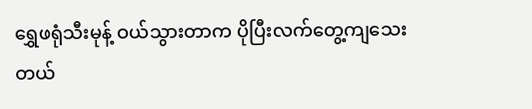ရွှေဖရုံသီးမုန့် ဝယ်သွားတာက ပိုပြီးလက်တွေ့ကျသေးတယ်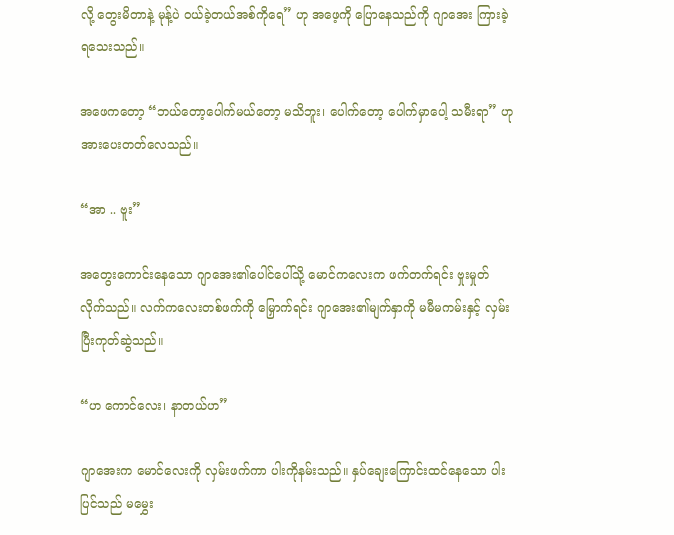လို့ တွေးမိတာနဲ့ မုန့်ပဲ ဝယ်ခဲ့တယ်အစ်ကိုရေ” ဟု အဖေ့ကို ပြောနေသည်ကို ဂျာအေး ကြားခဲ့ရသေးသည်။

အဖေကတော့ “ဘယ်တော့ပေါက်မယ်တော့ မသိဘူး၊ ပေါက်တော့ ပေါက်မှာပေါ့ သမီးရာ” ဟု အားပေးတတ်လေသည်။

“အာ .. ဗူး”

အတွေးကောင်းနေသော ဂျာအေး၏ပေါင်ပေါ်သို့ မောင်ကလေးက ဖက်တက်ရင်း ဗှုးမှုတ်လိုက်သည်။ လက်ကလေးတစ်ဖက်ကို မြှောက်ရင်း ဂျာအေး၏မျက်နှာကို မမီမကမ်းနှင့် လှမ်းပြီးကုတ်ဆွဲသည်။

“ဟ ကောင်လေး၊ နာတယ်ဟ”

ဂျာအေးက မောင်လေးကို လှမ်းဖက်ကာ ပါးကိုနမ်းသည်။ နှပ်ချေးကြောင်းထင်နေသော ပါးပြင်သည် မမွှေး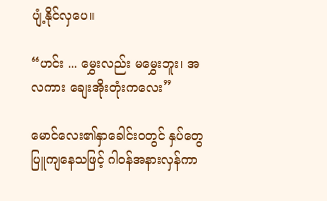ပျံ့နိုင်လှပေ။

“ဟင်း ... မွှေးလည်း မမွှေးဘူး၊ အလကား ချေးအိုးတုံးကလေး”

မောင်လေး၏နှာခေါင်းဝတွင် နှပ်တွေပြူကျနေသဖြင့် ဂါဝန်အနားလှန်ကာ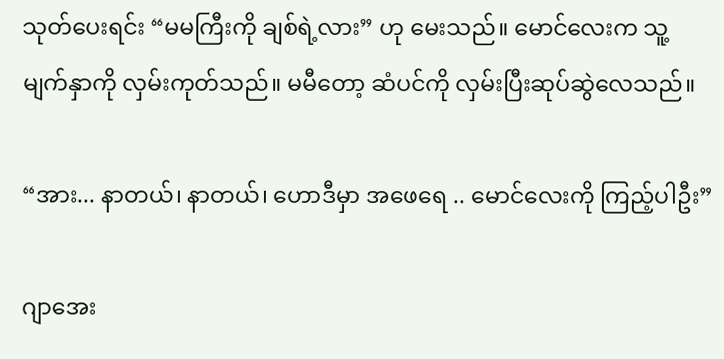သုတ်ပေးရင်း “မမကြီးကို ချစ်ရဲ့လား” ဟု မေးသည်။ မောင်လေးက သူ့မျက်နှာကို လှမ်းကုတ်သည်။ မမီတော့ ဆံပင်ကို လှမ်းပြီးဆုပ်ဆွဲလေသည်။

“အား... နာတယ်၊ နာတယ်၊ ဟောဒီမှာ အဖေရေ .. မောင်လေးကို ကြည့်ပါဦး”

ဂျာအေး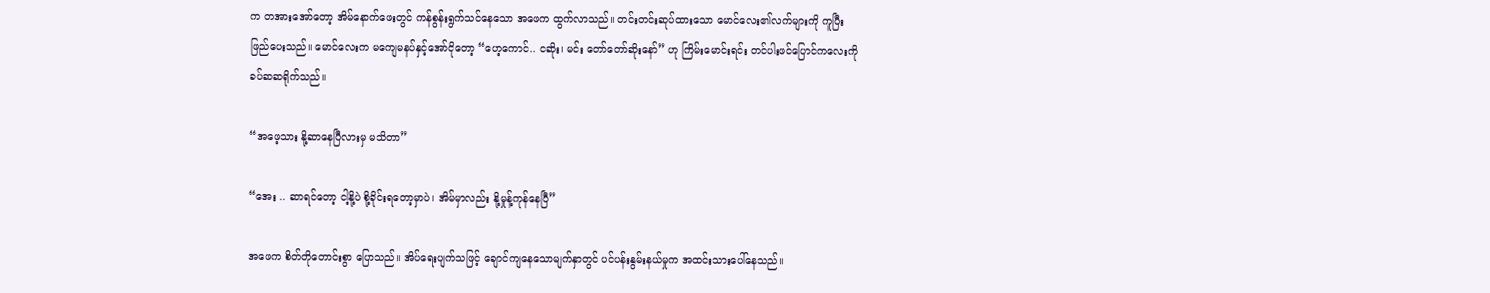က တအားအော်တော့ အိမ်နောက်ဖေးတွင် ကန်စွန်းရွက်သင်နေသော အဖေက ထွက်လာသည်။ တင်းတင်းဆုပ်ထားသော မောင်လေး၏လက်များကို ကူပြီး ဖြည်ပေးသည်။ မောင်လေးက မကျေမနပ်နှင့်အော်ငိုတော့ “ဟေ့ကောင်.. ငဆိုး၊ မင်း တော်တော်ဆိုးနော်” ဟု ကြိမ်းမောင်းရင်း တင်ပါးဖင်ပြောင်ကလေးကို ခပ်ဆဆရိုက်သည်။

“အဖေ့သား နို့ဆာနေပြီလားမှ မသိတာ”

“အေး .. ဆာရင်တော့ ငါ့နို့ပဲ စို့ခိုင်းရတော့မှာပဲ၊ အိမ်မှာလည်း နို့မှုန့်ကုန်နေပြီ”

အဖေက စိတ်တိုတောင်းစွာ ပြောသည်။ အိပ်ရေးပျက်သဖြင့် ချောင်ကျနေသောမျက်နှာတွင် ပင်ပန်းနွမ်းနယ်မှုက အထင်းသားပေါ်နေသည်။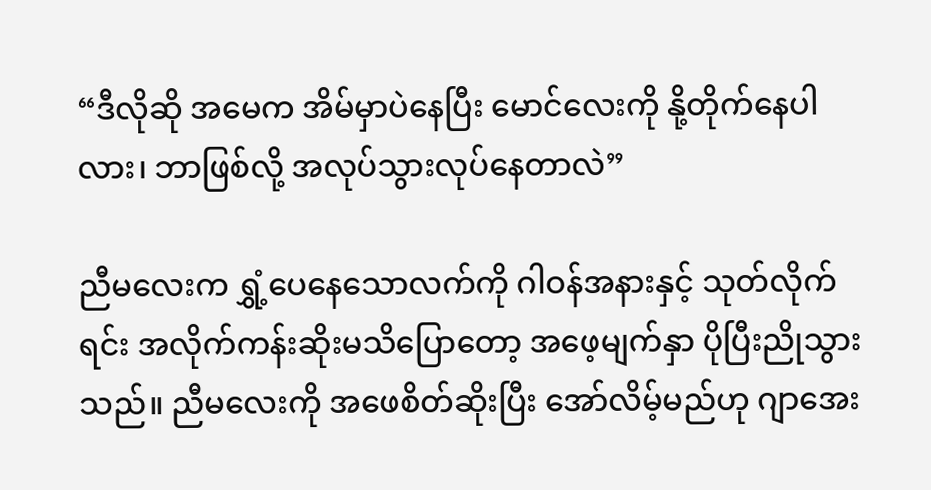“ဒီလိုဆို အမေက အိမ်မှာပဲနေပြီး မောင်လေးကို နို့တိုက်နေပါလား၊ ဘာဖြစ်လို့ အလုပ်သွားလုပ်နေတာလဲ”

ညီမလေးက ရွှံ့ပေနေသောလက်ကို ဂါဝန်အနားနှင့် သုတ်လိုက်ရင်း အလိုက်ကန်းဆိုးမသိပြောတော့ အဖေ့မျက်နှာ ပိုပြီးညိုသွားသည်။ ညီမလေးကို အဖေစိတ်ဆိုးပြီး အော်လိမ့်မည်ဟု ဂျာအေး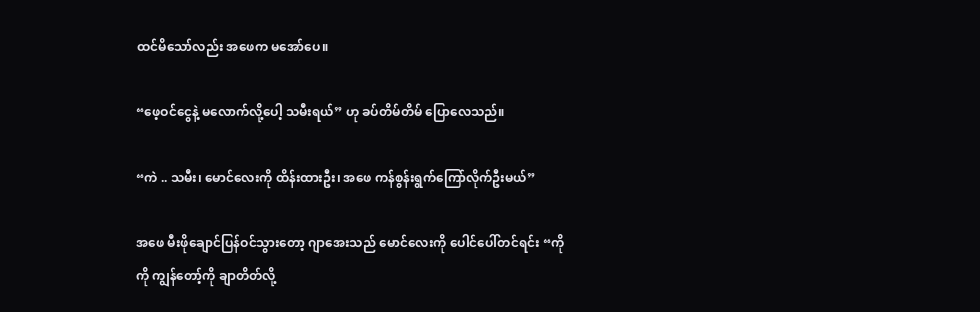ထင်မိသော်လည်း အဖေက မအော်ပေ။

“ဖေ့ဝင်ငွေနဲ့ မလောက်လို့ပေါ့ သမီးရယ်” ဟု ခပ်တိမ်တိမ် ပြောလေသည်။

“ကဲ .. သမီး၊ မောင်လေးကို ထိန်းထားဦး၊ အဖေ ကန်စွန်းရွက်ကြော်လိုက်ဦးမယ်”

အဖေ မီးဖိုချောင်ပြန်ဝင်သွားတော့ ဂျာအေးသည် မောင်လေးကို ပေါင်ပေါ်တင်ရင်း “ကိုကို ကျွန်တော့်ကို ချာတိတ်လို့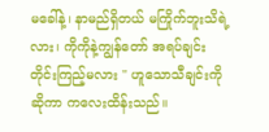မခေါ်နဲ့၊ နာမည်ရှိတယ် မကြိုက်ဘူးသိရဲ့လား၊ ကိုကိုနဲ့ကျွန်တော် အရပ်ချင်း တိုင်းကြည့်မလား " ဟူသောသီချင်းကို ဆိုကာ ကလေးထိန်းသည်။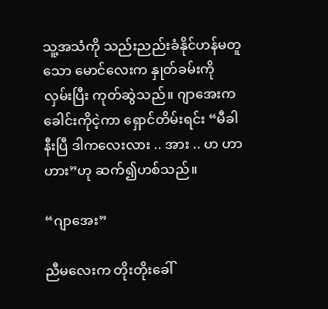သူ့အသံကို သည်းညည်းခံနိုင်ဟန်မတူသော မောင်လေးက နှုတ်ခမ်းကို လှမ်းပြီး ကုတ်ဆွဲသည်။ ဂျာအေးက ခေါင်းကိုငဲ့ကာ ရှောင်တိမ်းရင်း “မီခါနီးပြီ ဒါကလေးလား .. အား .. ဟ ဟာ ဟား”ဟု ဆက်၍ဟစ်သည်။

“ဂျာအေး”

ညီမလေးက တိုးတိုးခေါ်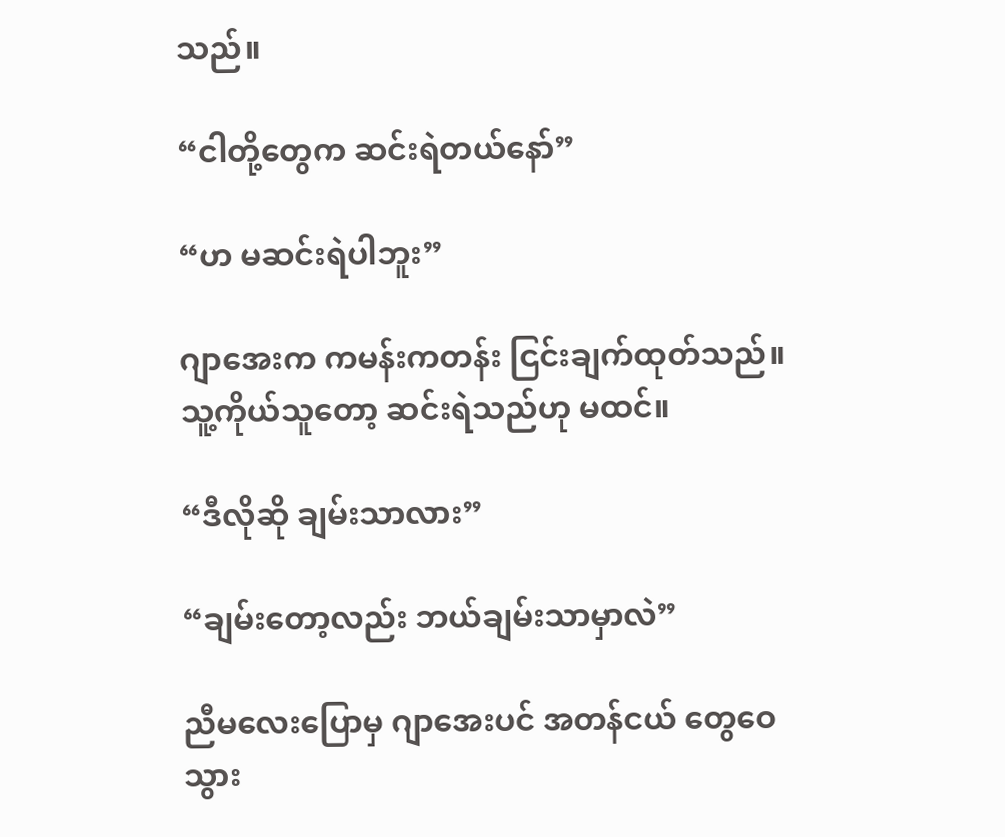သည်။

“ငါတို့တွေက ဆင်းရဲတယ်နော်”

“ဟ မဆင်းရဲပါဘူး”

ဂျာအေးက ကမန်းကတန်း ငြင်းချက်ထုတ်သည်။ သူ့ကိုယ်သူတော့ ဆင်းရဲသည်ဟု မထင်။

“ဒီလိုဆို ချမ်းသာလား”

“ချမ်းတော့လည်း ဘယ်ချမ်းသာမှာလဲ”

ညီမလေးပြောမှ ဂျာအေးပင် အတန်ငယ် တွေဝေသွား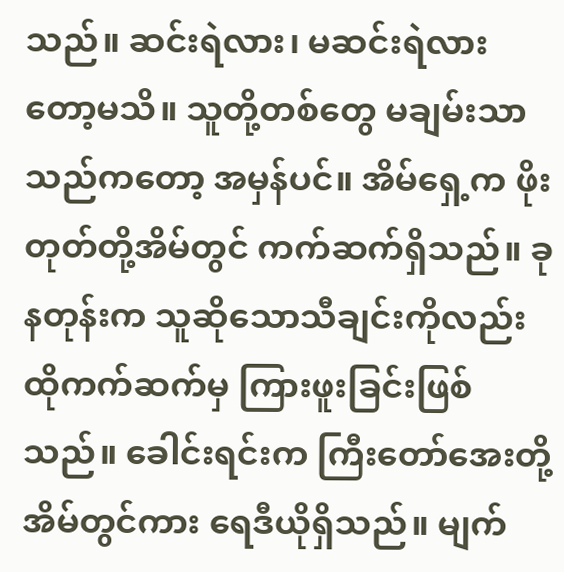သည်။ ဆင်းရဲလား၊ မဆင်းရဲလားတော့မသိ။ သူတို့တစ်တွေ မချမ်းသာသည်ကတော့ အမှန်ပင်။ အိမ်ရှေ့က ဖိုးတုတ်တို့အိမ်တွင် ကက်ဆက်ရှိသည်။ ခုနတုန်းက သူဆိုသောသီချင်းကိုလည်း ထိုကက်ဆက်မှ ကြားဖူးခြင်းဖြစ်သည်။ ခေါင်းရင်းက ကြီးတော်အေးတို့အိမ်တွင်ကား ရေဒီယိုရှိသည်။ မျက်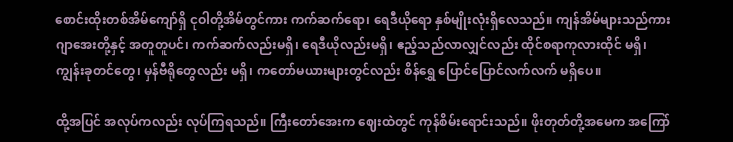စောင်းထိုးတစ်အိမ်ကျော်ရှိ ငုဝါတို့အိမ်တွင်ကား ကက်ဆက်ရော၊ ရေဒီယိုရော နှစ်မျိုးလုံးရှိလေသည်။ ကျန်အိမ်များသည်ကား ဂျာအေးတို့နှင့် အတူတူပင်၊ ကက်ဆက်လည်းမရှိ၊ ရေဒီယိုလည်းမရှိ၊ ဧည့်သည်လာလျှင်လည်း ထိုင်စရာကုလားထိုင် မရှိ၊ ကျွန်းခုတင်တွေ၊ မှန်ဗီရိုတွေလည်း မရှိ၊ ကတော်မယားများတွင်လည်း စိန်ရွှေ ပြောင်ပြောင်လက်လက် မရှိပေ။

ထို့အပြင် အလုပ်ကလည်း လုပ်ကြရသည်။ ကြီးတော်အေးက ဈေးထဲတွင် ကုန်စိမ်းရောင်းသည်။ ဖိုးတုတ်တို့အမေက အကြော်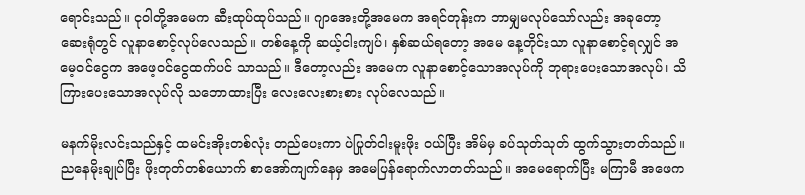ရောင်းသည်။ ငုဝါတို့အမေက ဆီးထုပ်ထုပ်သည်။ ဂျာအေးတို့အမေက အရင်တုန်းက ဘာမျှမလုပ်သော်လည်း အခုတော့ ဆေးရုံတွင် လူနာစောင့်လုပ်လေသည်။ တစ်နေ့ကို ဆယ့်ငါးကျပ်၊ နှစ်ဆယ်ရတော့ အမေ နေ့တိုင်းသာ လူနာစောင့်ရလျှင် အမေ့ဝင်ငွေက အဖေ့ဝင်ငွေထက်ပင် သာသည်။ ဒီတော့လည်း အမေက လူနာစောင့်သောအလုပ်ကို ဘုရားပေးသောအလုပ်၊ သိကြားပေးသောအလုပ်လို သဘောထားပြီး လေးလေးစားစား လုပ်လေသည်။

မနက်မိုးလင်းသည်နှင့် ထမင်းအိုးတစ်လုံး တည်ပေးကာ ပဲပြုတ်ငါးမူးဖိုး ဝယ်ပြီး အိမ်မှ ခပ်သုတ်သုတ် ထွက်သွားတတ်သည်။ ညနေမိုးချုပ်ပြီး ဖိုးတုတ်တစ်ယောက် စာအော်ကျက်နေမှ အမေပြန်ရောက်လာတတ်သည်။ အမေရောက်ပြီး မကြာမီ အဖေက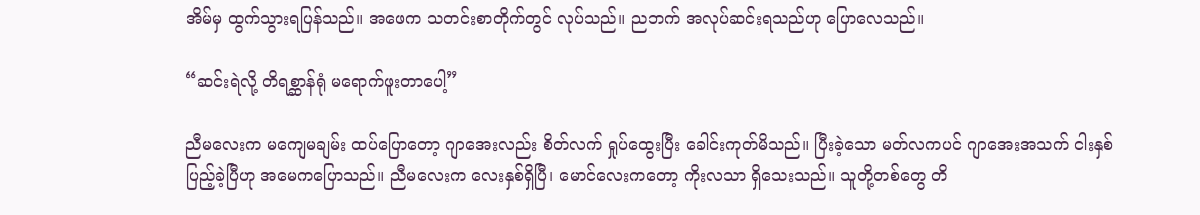အိမ်မှ ထွက်သွားရပြန်သည်။ အဖေက သတင်းစာတိုက်တွင် လုပ်သည်။ ညဘက် အလုပ်ဆင်းရသည်ဟု ပြောလေသည်။

“ဆင်းရဲလို့ တိရစ္ဆာန်ရုံ မရောက်ဖူးတာပေါ့”

ညီမလေးက မကျေမချမ်း ထပ်ပြောတော့ ဂျာအေးလည်း စိတ်လက် ရှုပ်ထွေးပြီး ခေါင်းကုတ်မိသည်။ ပြီးခဲ့သော မတ်လကပင် ဂျာအေးအသက် ငါးနှစ်ပြည့်ခဲ့ပြီဟု အမေကပြောသည်။ ညီမလေးက လေးနှစ်ရှိပြီ၊ မောင်လေးကတော့ ကိုးလသာ ရှိသေးသည်။ သူတို့တစ်တွေ တိ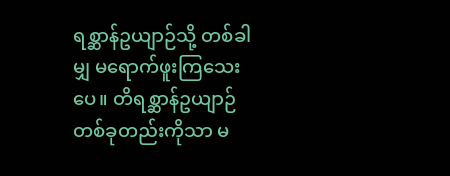ရစ္ဆာန်ဥယျာဉ်သို့ တစ်ခါမျှ မရောက်ဖူးကြသေးပေ။ တိရစ္ဆာန်ဥယျာဉ်တစ်ခုတည်းကိုသာ မ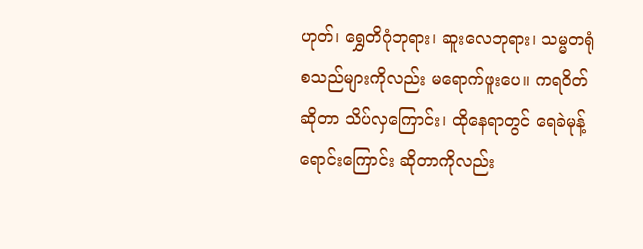ဟုတ်၊ ရွှေတိဂုံဘုရား၊ ဆူးလေဘုရား၊ သမ္မတရုံ စသည်များကိုလည်း မရောက်ဖူးပေ။ ကရဝိတ်ဆိုတာ သိပ်လှကြောင်း၊ ထိုနေရာတွင် ရေခဲမုန့် ရောင်းကြောင်း ဆိုတာကိုလည်း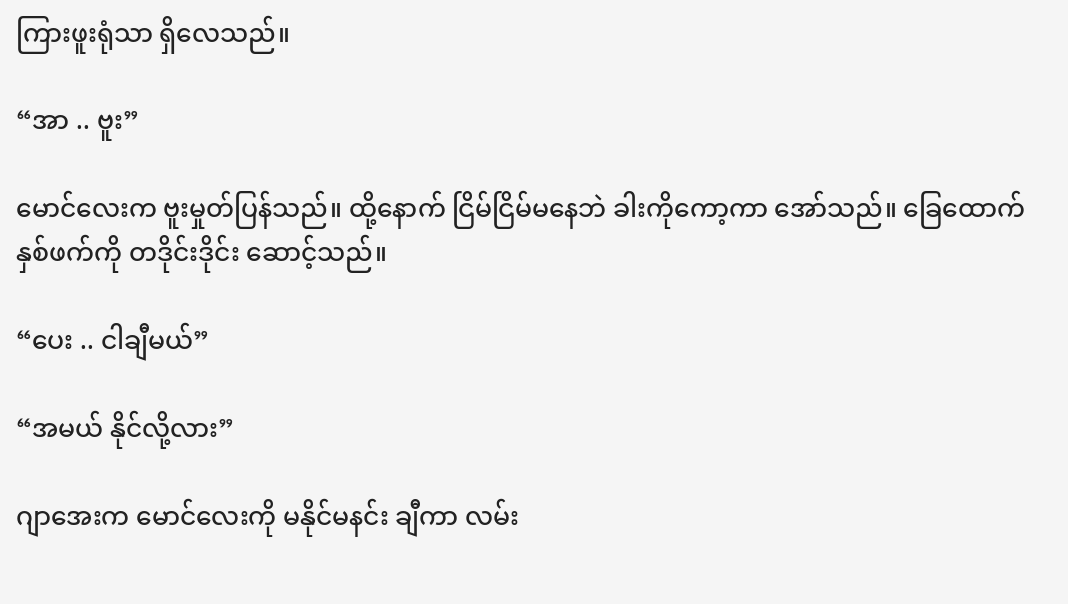ကြားဖူးရုံသာ ရှိလေသည်။

“အာ .. ဗူး”

မောင်လေးက ဗူးမှုတ်ပြန်သည်။ ထို့နောက် ငြိမ်ငြိမ်မနေဘဲ ခါးကိုကော့ကာ အော်သည်။ ခြေထောက်နှစ်ဖက်ကို တဒိုင်းဒိုင်း ဆောင့်သည်။

“ပေး .. ငါချီမယ်”

“အမယ် နိုင်လို့လား”

ဂျာအေးက မောင်လေးကို မနိုင်မနင်း ချီကာ လမ်း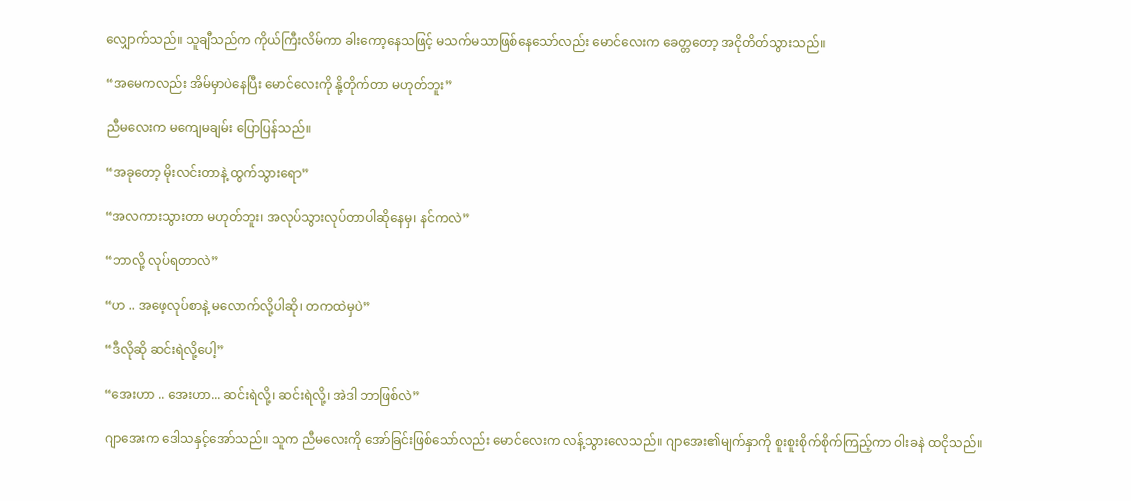လျှောက်သည်။ သူချီသည်က ကိုယ်ကြီးလိမ်ကာ ခါးကော့နေသဖြင့် မသက်မသာဖြစ်နေသော်လည်း မောင်လေးက ခေတ္တတော့ အငိုတိတ်သွားသည်။

“အမေကလည်း အိမ်မှာပဲနေပြီး မောင်လေးကို နို့တိုက်တာ မဟုတ်ဘူး”

ညီမလေးက မကျေမချမ်း ပြောပြန်သည်။

“အခုတော့ မိုးလင်းတာနဲ့ ထွက်သွားရော”

“အလကားသွားတာ မဟုတ်ဘူး၊ အလုပ်သွားလုပ်တာပါဆိုနေမှ၊ နင်ကလဲ”

“ဘာလို့ လုပ်ရတာလဲ”

“ဟ .. အဖေ့လုပ်စာနဲ့ မလောက်လို့ပါဆို၊ တကထဲမှပဲ”

“ဒီလိုဆို ဆင်းရဲလို့ပေါ့”

“အေးဟာ .. အေးဟာ... ဆင်းရဲလို့၊ ဆင်းရဲလို့၊ အဲဒါ ဘာဖြစ်လဲ”

ဂျာအေးက ဒေါသနှင့်အော်သည်။ သူက ညီမလေးကို အော်ခြင်းဖြစ်သော်လည်း မောင်လေးက လန့်သွားလေသည်။ ဂျာအေး၏မျက်နှာကို စူးစူးစိုက်စိုက်ကြည့်ကာ ဝါးခနဲ ထငိုသည်။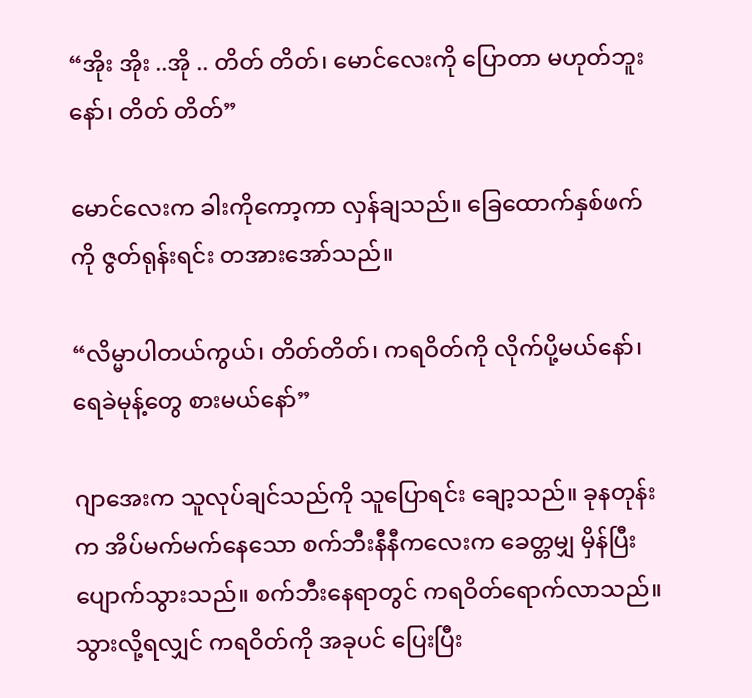“အိုး အိုး ..အို .. တိတ် တိတ်၊ မောင်လေးကို ပြောတာ မဟုတ်ဘူးနော်၊ တိတ် တိတ်”

မောင်လေးက ခါးကိုကော့ကာ လှန်ချသည်။ ခြေထောက်နှစ်ဖက်ကို ဇွတ်ရုန်းရင်း တအားအော်သည်။

“လိမ္မာပါတယ်ကွယ်၊ တိတ်တိတ်၊ ကရဝိတ်ကို လိုက်ပို့မယ်နော်၊ ရေခဲမုန့်တွေ စားမယ်နော်”

ဂျာအေးက သူလုပ်ချင်သည်ကို သူပြောရင်း ချော့သည်။ ခုနတုန်းက အိပ်မက်မက်နေသော စက်ဘီးနီနီကလေးက ခေတ္တမျှ မှိန်ပြီးပျောက်သွားသည်။ စက်ဘီးနေရာတွင် ကရဝိတ်ရောက်လာသည်။ သွားလို့ရလျှင် ကရဝိတ်ကို အခုပင် ပြေးပြီး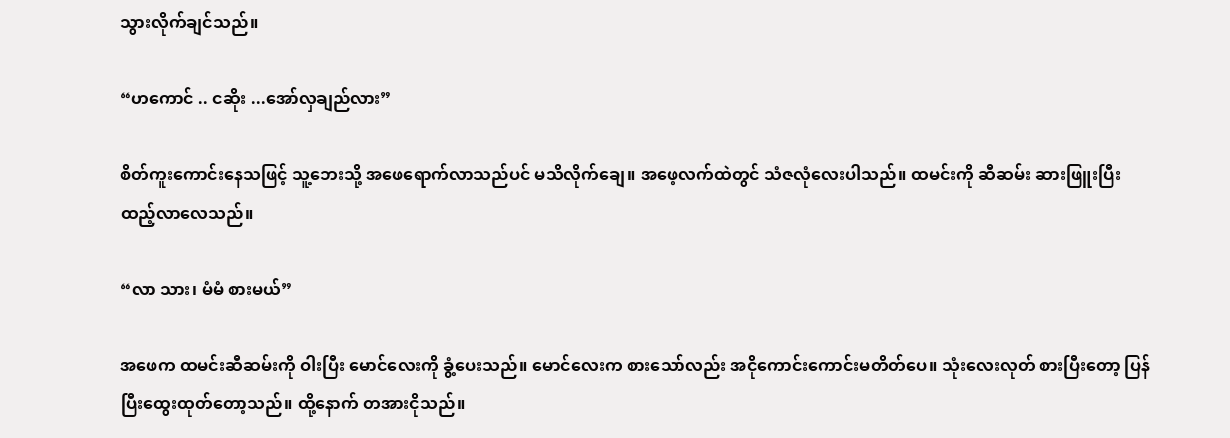သွားလိုက်ချင်သည်။

“ဟကောင် .. ငဆိုး ...အော်လှချည်လား”

စိတ်ကူးကောင်းနေသဖြင့် သူ့ဘေးသို့ အဖေရောက်လာသည်ပင် မသိလိုက်ချေ။ အဖေ့လက်ထဲတွင် သံဇလုံလေးပါသည်။ ထမင်းကို ဆီဆမ်း ဆားဖြူးပြီး ထည့်လာလေသည်။

“လာ သား၊ မံမံ စားမယ်”

အဖေက ထမင်းဆီဆမ်းကို ဝါးပြီး မောင်လေးကို ခွံ့ပေးသည်။ မောင်လေးက စားသော်လည်း အငိုကောင်းကောင်းမတိတ်ပေ။ သုံးလေးလုတ် စားပြီးတော့ ပြန်ပြီးထွေးထုတ်တော့သည်။ ထို့နောက် တအားငိုသည်။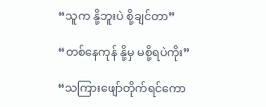“သူက နို့ဘူးပဲ စို့ချင်တာ”

“တစ်နေကုန် နို့မှ မစို့ရပဲကိုး”

“သကြားဖျော်တိုက်ရင်ကော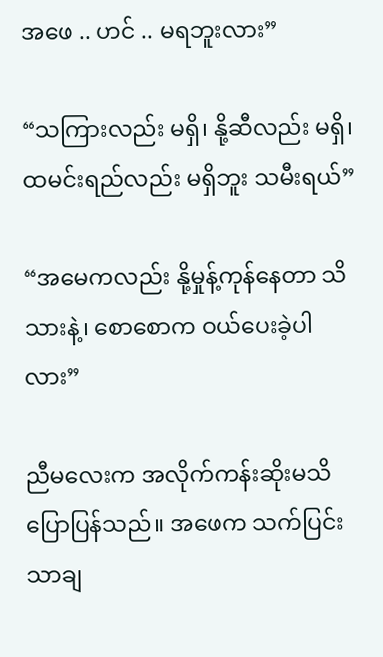အဖေ .. ဟင် .. မရဘူးလား”

“သကြားလည်း မရှိ၊ နို့ဆီလည်း မရှိ၊ ထမင်းရည်လည်း မရှိဘူး သမီးရယ်”

“အမေကလည်း နို့မှုန့်ကုန်နေတာ သိသားနဲ့၊ စောစောက ဝယ်ပေးခဲ့ပါလား”

ညီမလေးက အလိုက်ကန်းဆိုးမသိ ပြောပြန်သည်။ အဖေက သက်ပြင်းသာချ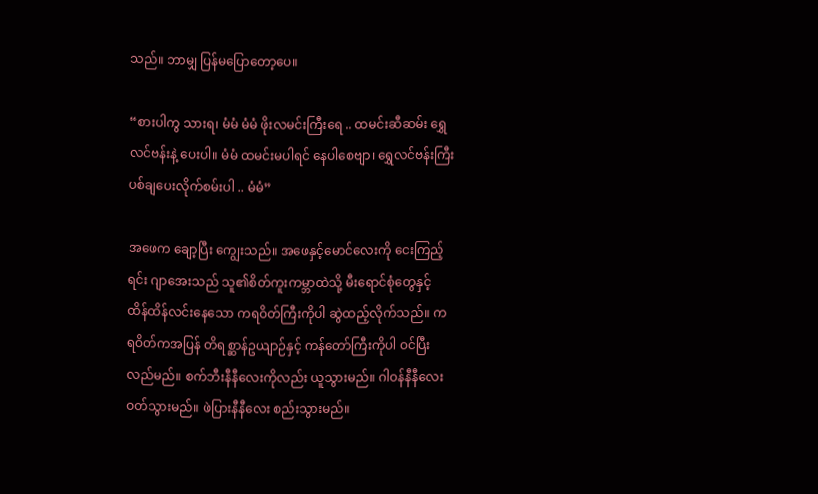သည်။ ဘာမျှ ပြန်မပြောတော့ပေ။

“စားပါကွ သားရ၊ မံမံ မံမံ ဖိုးလမင်းကြီးရေ .. ထမင်းဆီဆမ်း ရွှေလင်ဗန်းနဲ့ ပေးပါ။ မံမံ ထမင်းမပါရင် နေပါစေဗျာ၊ ရွှေလင်ဗန်းကြီး ပစ်ချပေးလိုက်စမ်းပါ .. မံမံ”

အဖေက ချော့ပြီး ကျွေးသည်။ အဖေနှင့်မောင်လေးကို ငေးကြည့်ရင်း ဂျာအေးသည် သူ၏စိတ်ကူးကမ္ဘာထဲသို့ မီးရောင်စုံတွေနှင့် ထိန်ထိန်လင်းနေသော ကရဝိတ်ကြီးကိုပါ ဆွဲထည့်လိုက်သည်။ ကရဝိတ်ကအပြန် တိရစ္ဆာန်ဥယျာဉ်နှင့် ကန်တော်ကြီးကိုပါ ဝင်ပြီးလည်မည်။ စက်ဘီးနီနီလေးကိုလည်း ယူသွားမည်။ ဂါဝန်နီနီလေး ဝတ်သွားမည်။ ဖဲပြားနီနီလေး စည်းသွားမည်။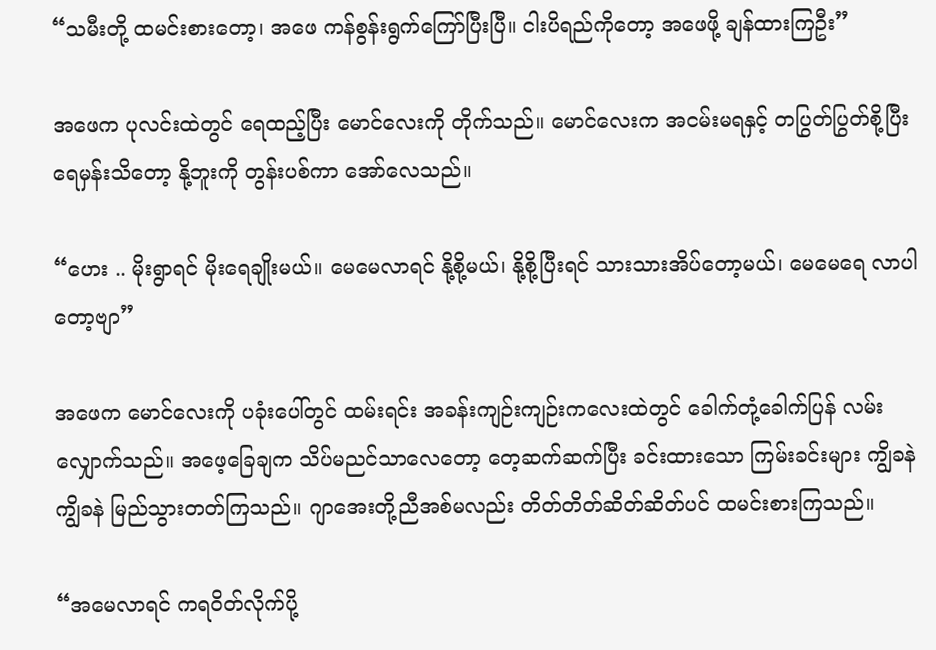“သမီးတို့ ထမင်းစားတော့၊ အဖေ ကန်စွန်းရွက်ကြော်ပြီးပြီ။ ငါးပိရည်ကိုတော့ အဖေဖို့ ချန်ထားကြဦး”

အဖေက ပုလင်းထဲတွင် ရေထည့်ပြီး မောင်လေးကို တိုက်သည်။ မောင်လေးက အငမ်းမရနှင့် တပြွတ်ပြွတ်စို့ပြီး ရေမှန်းသိတော့ နို့ဘူးကို တွန်းပစ်ကာ အော်လေသည်။

“ဟေး .. မိုးရွာရင် မိုးရေချိုးမယ်။ မေမေလာရင် နို့စို့မယ်၊ နို့စို့ပြီးရင် သားသားအိပ်တော့မယ်၊ မေမေရေ လာပါတော့ဗျာ”

အဖေက မောင်လေးကို ပခုံးပေါ်တွင် ထမ်းရင်း အခန်းကျဉ်းကျဉ်းကလေးထဲတွင် ခေါက်တုံ့ခေါက်ပြန် လမ်းလျှောက်သည်။ အဖေ့ခြေချက သိပ်မညင်သာလေတော့ တေ့ဆက်ဆက်ပြီး ခင်းထားသော ကြမ်းခင်းများ ကျွိခနဲ ကျွိခနဲ မြည်သွားတတ်ကြသည်။ ဂျာအေးတို့ညီအစ်မလည်း တိတ်တိတ်ဆိတ်ဆိတ်ပင် ထမင်းစားကြသည်။

“အမေလာရင် ကရဝိတ်လိုက်ပို့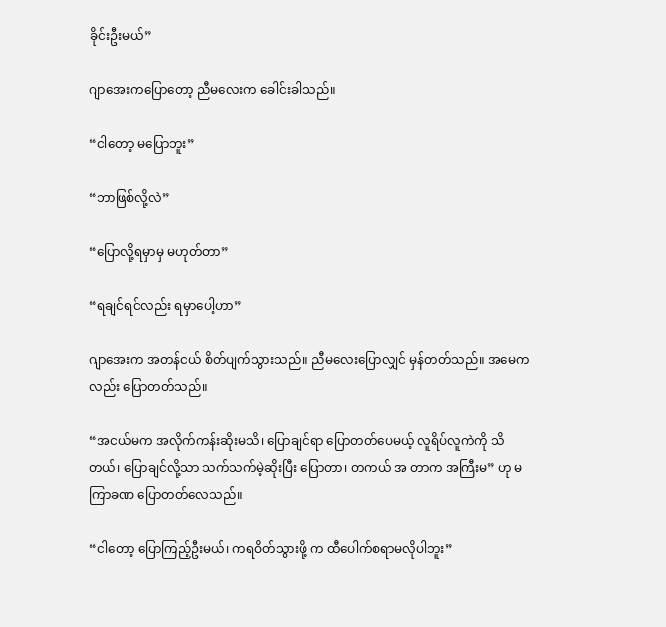ခိုင်းဦးမယ်”

ဂျာအေးကပြောတော့ ညီမလေးက ခေါင်းခါသည်။

“ငါတော့ မပြောဘူး”

“ဘာဖြစ်လို့လဲ”

“ပြောလို့ရမှာမှ မဟုတ်တာ”

“ရချင်ရင်လည်း ရမှာပေါ့ဟာ”

ဂျာအေးက အတန်ငယ် စိတ်ပျက်သွားသည်။ ညီမလေးပြောလျှင် မှန်တတ်သည်။ အမေကလည်း ပြောတတ်သည်။

“အငယ်မက အလိုက်ကန်းဆိုးမသိ၊ ပြောချင်ရာ ပြောတတ်ပေမယ့် လူရိပ်လူကဲကို သိတယ်၊ ပြောချင်လို့သာ သက်သက်မဲ့ဆိုးပြီး ပြောတာ၊ တကယ် အ တာက အကြီးမ” ဟု မကြာခဏ ပြောတတ်လေသည်။

“ငါတော့ ပြောကြည့်ဦးမယ်၊ ကရဝိတ်သွားဖို့ က ထီပေါက်စရာမလိုပါဘူး”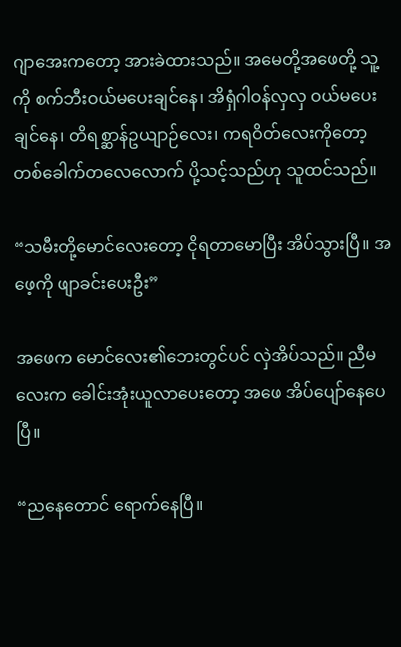ဂျာအေးကတော့ အားခဲထားသည်။ အမေတို့အဖေတို့ သူ့ကို စက်ဘီးဝယ်မပေးချင်နေ၊ အိရှံဂါဝန်လှလှ ဝယ်မပေးချင်နေ၊ တိရစ္ဆာန်ဥယျာဉ်လေး၊ ကရဝိတ်လေးကိုတော့ တစ်ခေါက်တလေလောက် ပို့သင့်သည်ဟု သူထင်သည်။

“သမီးတို့မောင်လေးတော့ ငိုရတာမောပြီး အိပ်သွားပြီ။ အဖေ့ကို ဖျာခင်းပေးဦး”

အဖေက မောင်လေး၏ဘေးတွင်ပင် လှဲအိပ်သည်။ ညီမလေးက ခေါင်းအုံးယူလာပေးတော့ အဖေ အိပ်ပျော်နေပေပြီ။

“ညနေတောင် ရောက်နေပြီ။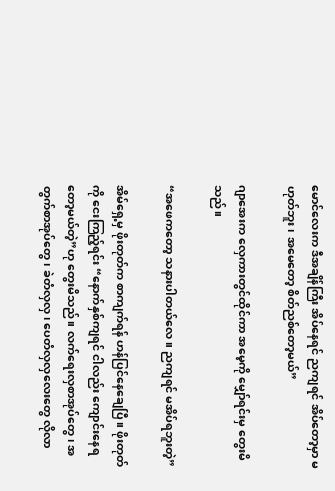မောင်လေးက ဒီအချိန်ကြီး အိပ်နေရင် ညကျရင် အိပ်တော့မှာ မဟုတ်ဘူး၊ အမေတော့ စိတ်ညစ်တော့မယ်”

ဂျာအေးက လှေကားတွင်ထိုင်ကာ အမေ့ကို မျှော်ရင်းမှ တွေးမိသည်။

“အဖေကတော့ သနားပါတယ်လေ။ ညကျရင် မအိပ်ရဘူးတဲ့”

အိမ်ရှေ့မှ ဖိုးတုတ်က စာကျက်ရန် ဟန်ပြင်နေချေပြီ။ ဖိုးတုတ်ကို ငေးကြည့်ရင်း “နောက်နှစ်ကျရင် ငါလည်း ကျောင်းနေရတော့မယ်တဲ့”ဟု တွေးမိသည်။ လက်ရေးလှစာအုပ်တွေ၊ အတွက်စာအုပ်တွေ၊ ခဲတံလှလှ၊ ပေတံလှလှလေးတွေ လိုလာ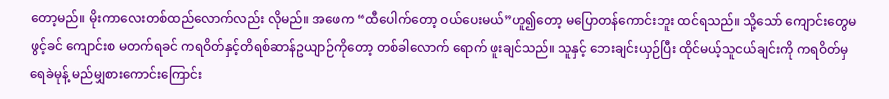တော့မည်။ မိုးကာလေးတစ်ထည်လောက်လည်း လိုမည်။ အဖေက “ထီပေါက်တော့ ဝယ်ပေးမယ်”ဟူ၍တော့ မပြောတန်ကောင်းဘူး ထင်ရသည်။ သို့သော် ကျောင်းတွေမဖွင့်ခင် ကျောင်းစ မတက်ရခင် ကရဝိတ်နှင့်တိရစ်ဆာန်ဥယျာဉ်ကိုတော့ တစ်ခါလောက် ရောက် ဖူးချင်သည်။ သူနှင့် ဘေးချင်းယှဉ်ပြီး ထိုင်မယ့်သူငယ်ချင်းကို ကရဝိတ်မှ ရေခဲမုန့် မည်မျှစားကောင်းကြောင်း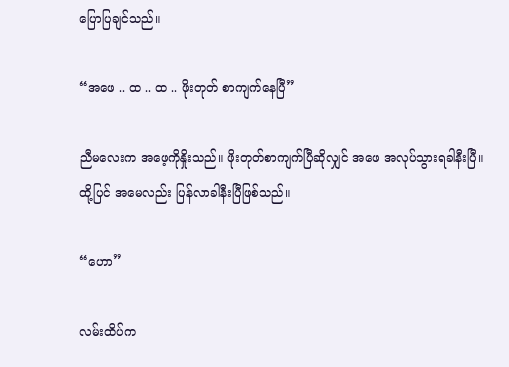ပြောပြချင်သည်။

“အဖေ .. ထ .. ထ .. ဖိုးတုတ် စာကျက်နေပြီ”

ညီမလေးက အဖေ့ကိုနှိုးသည်။ ဖိုးတုတ်စာကျက်ပြီဆိုလျှင် အဖေ အလုပ်သွားရခါနီးပြီ။ ထို့ပြင် အမေလည်း ပြန်လာခါနီးပြီဖြစ်သည်။

“ဟော”

လမ်းထိပ်က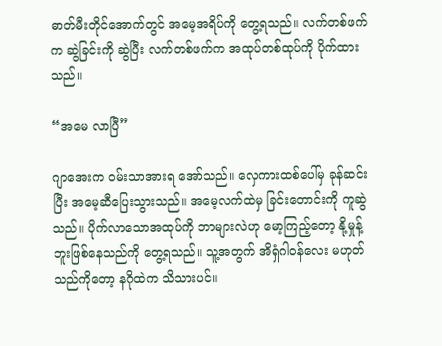ဓာတ်မီးတိုင်အောက်တွင် အမေ့အရိပ်ကို တွေ့ရသည်။ လက်တစ်ဖက်က ဆွဲခြင်းကို ဆွဲပြီး လက်တစ်ဖက်က အထုပ်တစ်ထုပ်ကို ပိုက်ထားသည်။

“အမေ လာပြီ”

ဂျာအေးက ဝမ်းသာအားရ အော်သည်။ လှေကားထစ်ပေါ်မှ ခုန်ဆင်းပြီး အမေ့ဆီပြေးသွားသည်။ အမေ့လက်ထဲမှ ခြင်းတောင်းကို ကူဆွဲသည်။ ပိုက်လာသောအထုပ်ကို ဘာများလဲဟု မော့ကြည့်တော့ နို့မှုန့်ဘူးဖြစ်နေသည်ကို တွေ့ရသည်။ သူ့အတွက် အိရှံဂါဝန်လေး မဟုတ်သည်ကိုတော့ နဂိုထဲက သိသားပင်။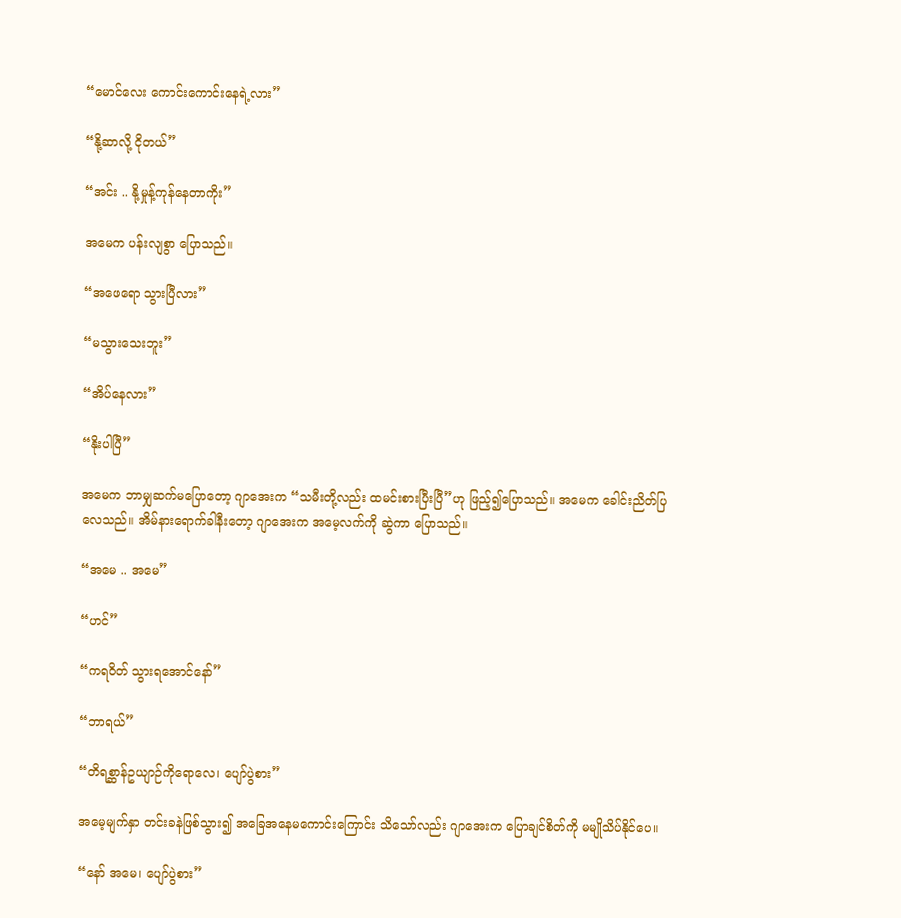“မောင်လေး ကောင်းကောင်းနေရဲ့လား”

“နို့ဆာလို့ ငိုတယ်”

“အင်း .. နို့မှုန့်ကုန်နေတာကိုး”

အမေက ပန်းလျစွာ ပြောသည်။

“အဖေရော သွားပြီလား”

“မသွားသေးဘူး”

“အိပ်နေလား”

“နိုးပါပြီ”

အမေက ဘာမျှဆက်မပြောတော့ ဂျာအေးက “သမီးတို့လည်း ထမင်းစားပြီးပြီ”ဟု ဖြည့်၍ပြောသည်။ အမေက ခေါင်းညိတ်ပြလေသည်။ အိမ်နားရောက်ခါနီးတော့ ဂျာအေးက အမေ့လက်ကို ဆွဲကာ ပြောသည်။

“အမေ .. အမေ”

“ဟင်”

“ကရဝိတ် သွားရအောင်နော်”

“ဘာရယ်”

“တိရစ္ဆာန်ဥယျာဉ်ကိုရောလေ၊ ပျော်ပွဲစား”

အမေ့မျက်နှာ တင်းခနဲဖြစ်သွား၍ အခြေအနေမကောင်းကြောင်း သိသော်လည်း ဂျာအေးက ပြောချင်စိတ်ကို မမျိုသိပ်နိုင်ပေ။

“နော် အမေ၊ ပျော်ပွဲစား”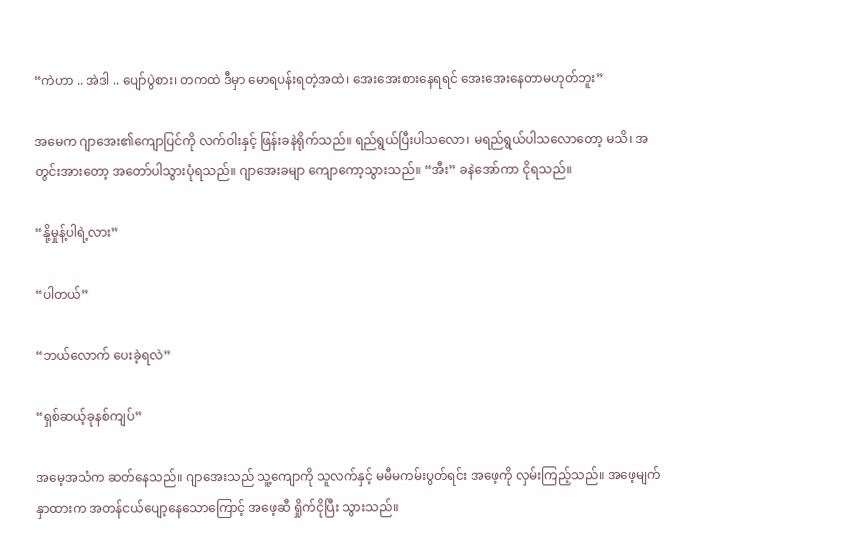“ကဲဟာ .. အဲဒါ .. ပျော်ပွဲစား၊ တကထဲ ဒီမှာ မောရပန်းရတဲ့အထဲ၊ အေးအေးစားနေရရင် အေးအေးနေတာမဟုတ်ဘူး”

အမေက ဂျာအေး၏ကျောပြင်ကို လက်ဝါးနှင့် ဖြန်းခနဲရိုက်သည်။ ရည်ရွယ်ပြီးပါသလော၊ မရည်ရွယ်ပါသလောတော့ မသိ၊ အတွင်းအားတော့ အတော်ပါသွားပုံရသည်။ ဂျာအေးခမျာ ကျောကော့သွားသည်။ “အီး” ခနဲအော်ကာ ငိုရသည်။

“နို့မှုန့်ပါရဲ့လား”

“ပါတယ်”

“ဘယ်လောက် ပေးခဲ့ရလဲ”

“ရှစ်ဆယ့်ခုနစ်ကျပ်”

အမေ့အသံက ဆတ်နေသည်။ ဂျာအေးသည် သူ့ကျောကို သူလက်နှင့် မမီမကမ်းပွတ်ရင်း အဖေ့ကို လှမ်းကြည့်သည်။ အဖေ့မျက်နှာထားက အတန်ငယ်ပျော့နေသောကြောင့် အဖေ့ဆီ ရှိုက်ငိုပြီး သွားသည်။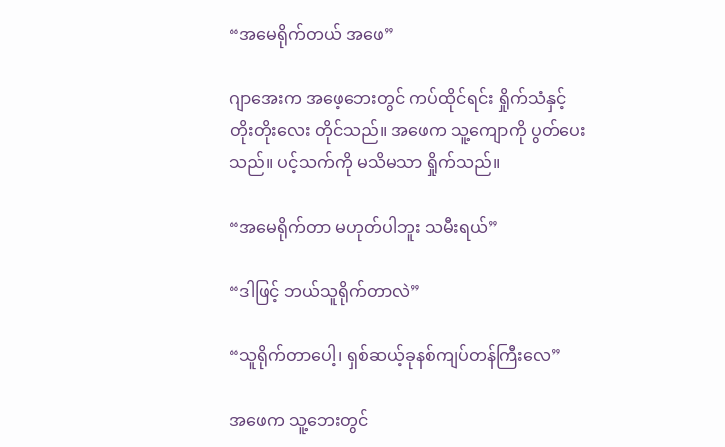“အမေရိုက်တယ် အဖေ”

ဂျာအေးက အဖေ့ဘေးတွင် ကပ်ထိုင်ရင်း ရှိုက်သံနှင့် တိုးတိုးလေး တိုင်သည်။ အဖေက သူ့ကျောကို ပွတ်ပေးသည်။ ပင့်သက်ကို မသိမသာ ရှိုက်သည်။

“အမေရိုက်တာ မဟုတ်ပါဘူး သမီးရယ်”

“ဒါဖြင့် ဘယ်သူရိုက်တာလဲ”

“သူရိုက်တာပေါ့၊ ရှစ်ဆယ့်ခုနစ်ကျပ်တန်ကြီးလေ”

အဖေက သူ့ဘေးတွင်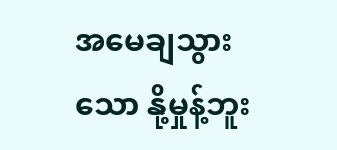အမေချသွားသော နို့မှုန့်ဘူး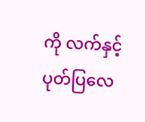ကို လက်နှင့် ပုတ်ပြလေ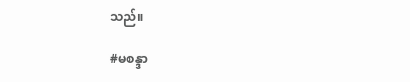သည်။

#မစန္ဒာ